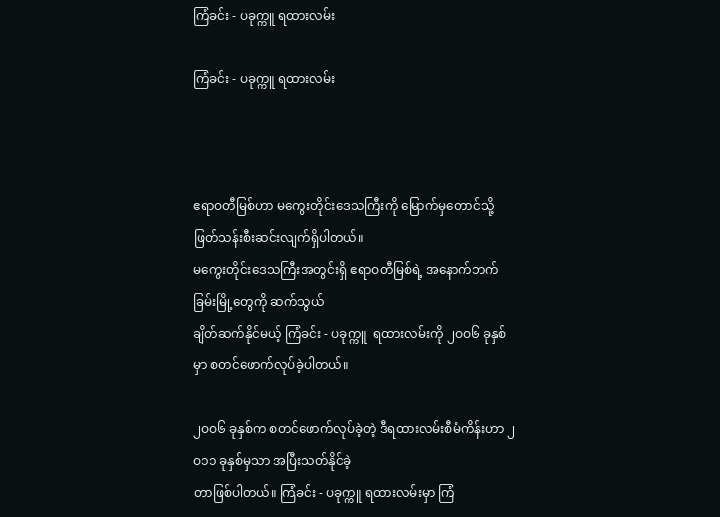ကြံခင်း - ပခုက္ကူ ရထားလမ်း

ကြံခင်း - ပခုက္ကူ ရထားလမ်း



ဧရာဝတီမြစ်ဟာ မကွေးတိုင်းဒေသကြီးကို မြောက်မှတောင်သို့ ဖြတ်သန်းစီးဆင်းလျက်ရှိပါတယ်။
မကွေးတိုင်းဒေသကြီးအတွင်းရှိ ဧရာဝတီမြစ်ရဲ့ အနောက်ဘက်ခြမ်းမြို့တွေကို ဆက်သွယ်
ချိတ်ဆက်နိုင်မယ့် ကြံခင်း - ပခုက္ကူ  ရထားလမ်းကို ၂ဝဝ၆ ခုနှစ်မှာ စတင်ဖောက်လုပ်ခဲ့ပါတယ်။

၂ဝဝ၆ ခုနှစ်က စတင်ဖောက်လုပ်ခဲ့တဲ့ ဒီရထားလမ်းစီမံကိန်းဟာ ၂ဝ၁၁ ခုနှစ်မှသာ အပြီးသတ်နိုင်ခဲ့
တာဖြစ်ပါတယ်။ ကြံခင်း - ပခုက္ကူ ရထားလမ်းမှာ ကြံ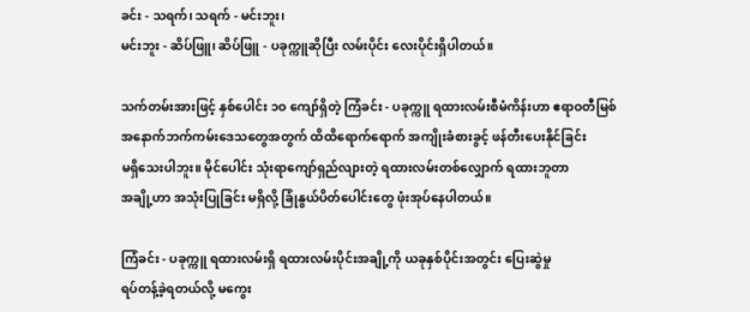ခင်း - သရက်၊ သရက် - မင်းဘူး၊
မင်းဘူး - ဆိပ်ဖြူ၊ ဆိပ်ဖြူ - ပခုက္ကူဆိုပြီး လမ်းပိုင်း လေးပိုင်းရှိပါတယ်။

သက်တမ်းအားဖြင့် နှစ်ပေါင်း ၁ဝ ကျော်ရှိတဲ့ ကြံခင်း - ပခုက္ကူ ရထားလမ်းစီမံကိန်းဟာ ဧရာဝတီမြစ်
အနောက်ဘက်ကမ်းဒေသတွေအတွက် ထိထိရောက်ရောက် အကျိုးခံစားခွင့် ဖန်တီးပေးနိုင်ခြင်း
မရှိသေးပါဘူး။ မိုင်ပေါင်း သုံးရာကျော်ရှည်လျားတဲ့ ရထားလမ်းတစ်လျှောက် ရထားဘူတာ
အချို့ဟာ အသုံးပြုခြင်း မရှိလို့ ခြုံနွယ်ပိတ်ပေါင်းတွေ ဖုံးအုပ်နေပါတယ်။

ကြံခင်း - ပခုက္ကူ ရထားလမ်းရှိ ရထားလမ်းပိုင်းအချို့ကို ယခုနှစ်ပိုင်းအတွင်း ပြေးဆွဲမှု
ရပ်တန့်ခဲ့ရတယ်လို့ မကွေး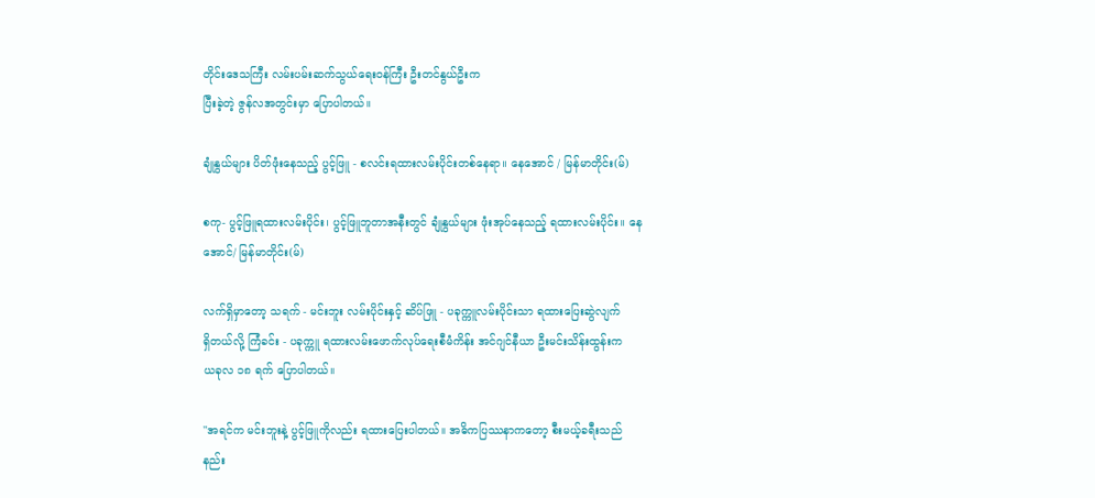တိုင်းဒေသကြီး လမ်းပမ်းဆက်သွယ်ရေးဝန်ကြီး ဦးတင်နွယ်ဦးက
ပြီးခဲ့တဲ့ ဇွန်လအတွင်းမှာ ပြောပါတယ်။

ချုံနွယ်များ ပိတ်ဖုံးနေသည့် ပွင့်ဖြူ - စလင်းရထားလမ်းပိုင်းတစ်နေရာ။ နေအောင် / မြန်မာတိုင်း(မ်)

စကု- ပွင့်ဖြူရထားလမ်းပိုင်း၊ ပွင့်ဖြူဘူတာအနီးတွင် ချုံနွယ်များ ဖုံးအုပ်နေသည့် ရထားလမ်းပိုင်း။ နေအောင်/ မြန်မာတိုင်း(မ်)

လက်ရှိမှာတော့ သရက် - မင်းဘူး လမ်းပိုင်းနှင့် ဆိပ်ဖြူ - ပခုက္ကူလမ်းပိုင်းသာ ရထားပြေးဆွဲလျက်
ရှိတယ်လို့ ကြံခင်း - ပခုက္ကူ ရထားလမ်းဖောက်လုပ်ရေးစီမံကိန်း အင်ဂျင်နီယာ ဦးမင်းသိန်းထွန်းက
ယခုလ ၁၈ ရက် ပြောပါတယ်။

''အရင်က မင်းဘူးနဲ့ ပွင့်ဖြူကိုလည်း ရထားပြေးပါတယ်။ အဓိကပြဿနာကတော့ စီးမယ့်ခရီးသည်
နည်း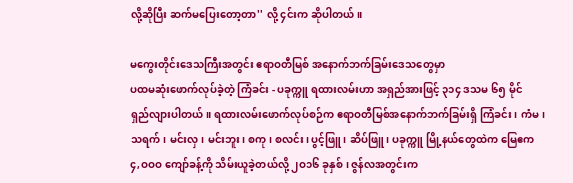လို့ဆိုပြီး ဆက်မပြေးတော့တာ'' လို့ ၄င်းက ဆိုပါတယ်။

မကွေးတိုင်းဒေသကြီးအတွင်း ဧရာဝတီမြစ် အနောက်ဘက်ခြမ်းဒေသတွေမှာ
ပထမဆုံးဖောက်လုပ်ခဲ့တဲ့ ကြံခင်း - ပခုက္ကူ ရထားလမ်းဟာ အရှည်အားဖြင့် ၃၁၄ ဒသမ ၆၅ မိုင်
ရှည်လျားပါတယ်။ ရထားလမ်းဖောက်လုပ်စဉ်က ဧရာဝတီမြစ်အနောက်ဘက်ခြမ်းရှိ ကြံခင်း၊ ကံမ၊
သရက်၊ မင်းလှ၊ မင်းဘူး၊ စကု၊ စလင်း၊ ပွင့်ဖြူ၊ ဆိပ်ဖြူ၊ ပခုက္ကူ မြို့နယ်တွေထဲက မြေဧက
၄,ဝဝဝ ကျော်ခန့်ကို သိမ်းယူခဲ့တယ်လို့ ၂ဝ၁၆ ခုနှစ်၊ ဇွန်လအတွင်းက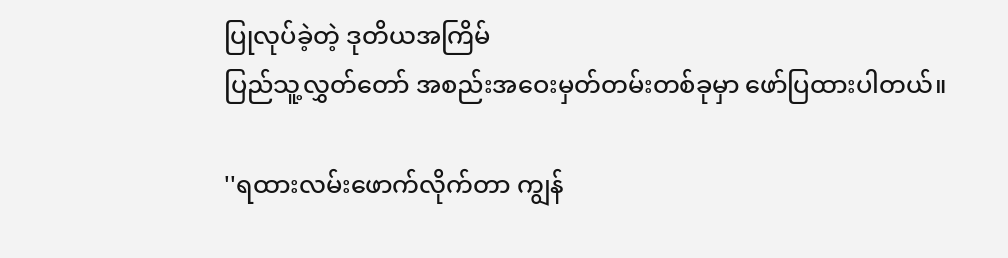ပြုလုပ်ခဲ့တဲ့ ဒုတိယအကြိမ်
ပြည်သူ့လွှတ်တော် အစည်းအဝေးမှတ်တမ်းတစ်ခုမှာ ဖော်ပြထားပါတယ်။

''ရထားလမ်းဖောက်လိုက်တာ ကျွန်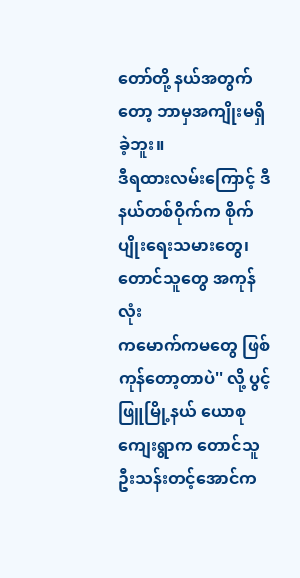တော်တို့ နယ်အတွက်တော့ ဘာမှအကျိုးမရှိခဲ့ဘူး။
ဒီရထားလမ်းကြောင့် ဒီနယ်တစ်ဝိုက်က စိုက်ပျိုးရေးသမားတွေ၊ တောင်သူတွေ အကုန်လုံး
ကမောက်ကမတွေ ဖြစ်ကုန်တော့တာပဲ'' လို့ ပွင့်ဖြူမြို့နယ် ယောစုကျေးရွာက တောင်သူ
ဦးသန်းတင့်အောင်က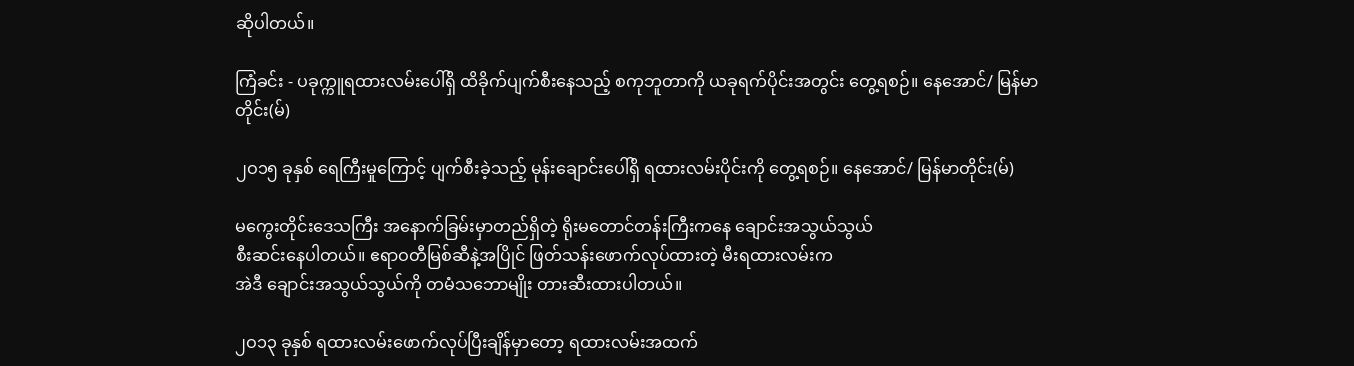ဆိုပါတယ်။

ကြံခင်း - ပခုက္ကူရထားလမ်းပေါ်ရှိ ထိခိုက်ပျက်စီးနေသည့် စကုဘူတာကို ယခုရက်ပိုင်းအတွင်း တွေ့ရစဉ်။ နေအောင်/ မြန်မာတိုင်း(မ်)

၂ဝ၁၅ ခုနှစ် ရေကြီးမှုကြောင့် ပျက်စီးခဲ့သည့် မုန်းချောင်းပေါ်ရှိ ရထားလမ်းပိုင်းကို တွေ့ရစဉ်။ နေအောင်/ မြန်မာတိုင်း(မ်)

မကွေးတိုင်းဒေသကြီး အနောက်ခြမ်းမှာတည်ရှိတဲ့ ရိုးမတောင်တန်းကြီးကနေ ချောင်းအသွယ်သွယ်
စီးဆင်းနေပါတယ်။ ဧရာဝတီမြစ်ဆီနဲ့အပြိုင် ဖြတ်သန်းဖောက်လုပ်ထားတဲ့ မီးရထားလမ်းက
အဲဒီ ချောင်းအသွယ်သွယ်ကို တမံသဘောမျိုး တားဆီးထားပါတယ်။

၂ဝ၁၃ ခုနှစ် ရထားလမ်းဖောက်လုပ်ပြီးချိန်မှာတော့ ရထားလမ်းအထက်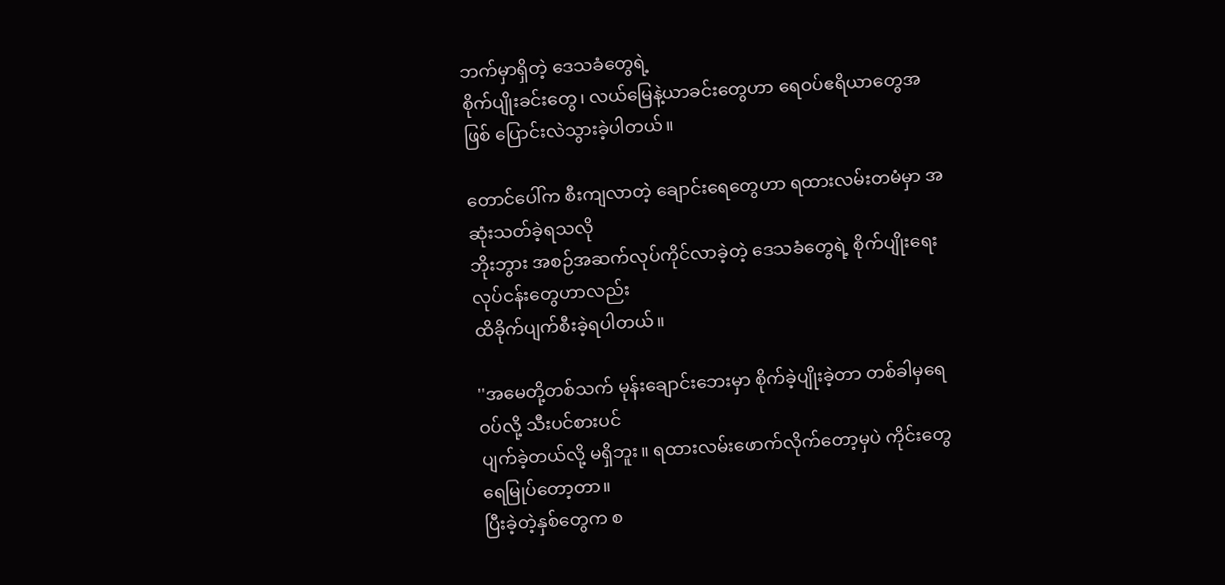ဘက်မှာရှိတဲ့ ဒေသခံတွေရဲ့
စိုက်ပျိုးခင်းတွေ၊ လယ်မြေနဲ့ယာခင်းတွေဟာ ရေဝပ်ဧရိယာတွေအဖြစ် ပြောင်းလဲသွားခဲ့ပါတယ်။

တောင်ပေါ်က စီးကျလာတဲ့ ချောင်းရေတွေဟာ ရထားလမ်းတမံမှာ အဆုံးသတ်ခဲ့ရသလို
ဘိုးဘွား အစဉ်အဆက်လုပ်ကိုင်လာခဲ့တဲ့ ဒေသခံတွေရဲ့ စိုက်ပျိုးရေးလုပ်ငန်းတွေဟာလည်း
ထိခိုက်ပျက်စီးခဲ့ရပါတယ်။

''အမေတို့တစ်သက် မုန်းချောင်းဘေးမှာ စိုက်ခဲ့ပျိုးခဲ့တာ တစ်ခါမှရေဝပ်လို့ သီးပင်စားပင်
ပျက်ခဲ့တယ်လို့ မရှိဘူး။ ရထားလမ်းဖောက်လိုက်တော့မှပဲ ကိုင်းတွေ ရေမြုပ်တော့တာ။
ပြီးခဲ့တဲ့နှစ်တွေက စ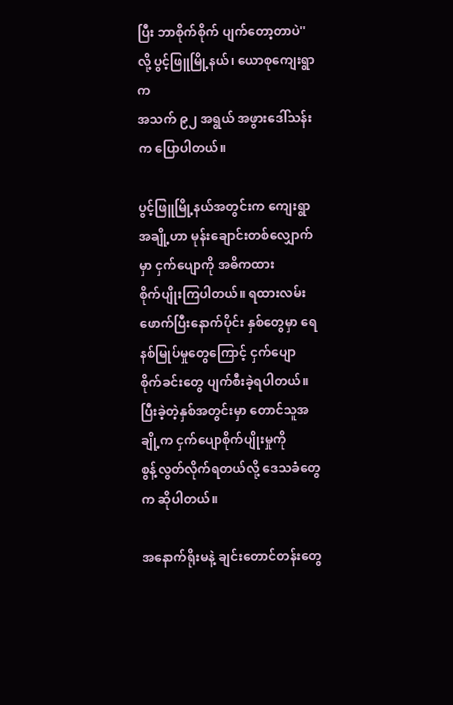ပြီး ဘာစိုက်စိုက် ပျက်တော့တာပဲ'' လို့ ပွင့်ဖြူမြို့နယ်၊ ယောစုကျေးရွာက
အသက် ၉၂ အရွယ် အဖွားဒေါ်သန်းက ပြောပါတယ်။

ပွင့်ဖြူမြို့နယ်အတွင်းက ကျေးရွာအချို့ဟာ မုန်းချောင်းတစ်လျှောက်မှာ ငှက်ပျောကို အဓိကထား
စိုက်ပျိုးကြပါတယ်။ ရထားလမ်းဖောက်ပြီးနောက်ပိုင်း နှစ်တွေမှာ ရေနစ်မြုပ်မှုတွေကြောင့် ငှက်ပျော
စိုက်ခင်းတွေ ပျက်စီးခဲ့ရပါတယ်။ ပြီးခဲ့တဲ့နှစ်အတွင်းမှာ တောင်သူအချို့က ငှက်ပျောစိုက်ပျိုးမှုကို
စွန့်လွတ်လိုက်ရတယ်လို့ ဒေသခံတွေက ဆိုပါတယ်။

အနောက်ရိုးမနဲ့ ချင်းတောင်တန်းတွေ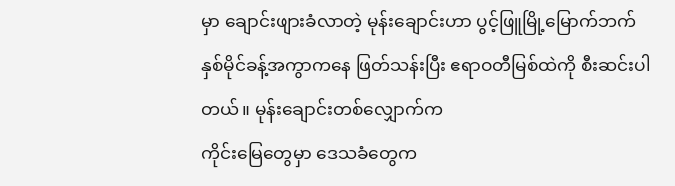မှာ ချောင်းဖျားခံလာတဲ့ မုန်းချောင်းဟာ ပွင့်ဖြူမြို့မြောက်ဘက်
နှစ်မိုင်ခန့်အကွာကနေ ဖြတ်သန်းပြီး ဧရာဝတီမြစ်ထဲကို စီးဆင်းပါတယ်။ မုန်းချောင်းတစ်လျှောက်က
ကိုင်းမြေတွေမှာ ဒေသခံတွေက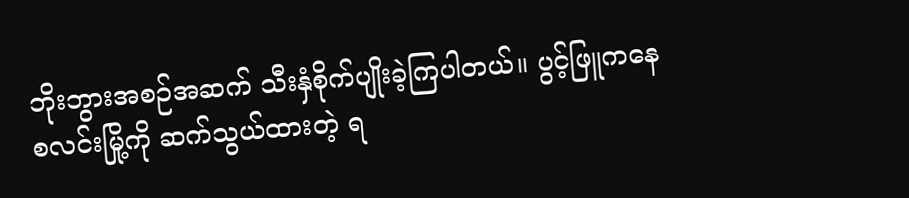ဘိုးဘွားအစဉ်အဆက် သီးနှံစိုက်ပျိုးခဲ့ကြပါတယ်။ ပွင့်ဖြူကနေ
စလင်းမြို့ကို ဆက်သွယ်ထားတဲ့ ရ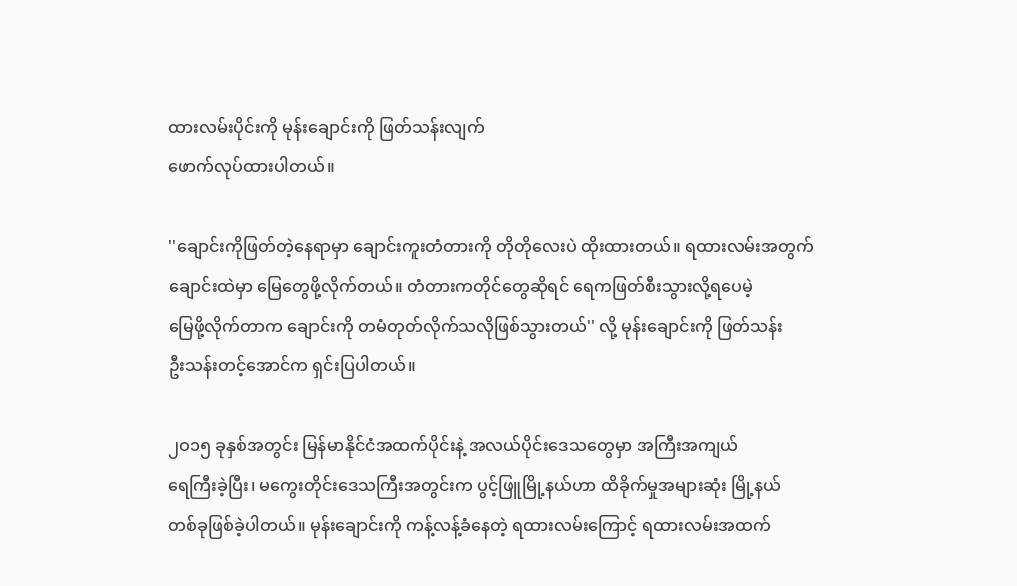ထားလမ်းပိုင်းကို မုန်းချောင်းကို ဖြတ်သန်းလျက်
ဖောက်လုပ်ထားပါတယ်။

''ချောင်းကိုဖြတ်တဲ့နေရာမှာ ချောင်းကူးတံတားကို တိုတိုလေးပဲ ထိုးထားတယ်။ ရထားလမ်းအတွက်
ချောင်းထဲမှာ မြေတွေဖို့လိုက်တယ်။ တံတားကတိုင်တွေဆိုရင် ရေကဖြတ်စီးသွားလို့ရပေမဲ့
မြေဖို့လိုက်တာက ချောင်းကို တမံတုတ်လိုက်သလိုဖြစ်သွားတယ်'' လို့ မုန်းချောင်းကို ဖြတ်သန်း
ဦးသန်းတင့်အောင်က ရှင်းပြပါတယ်။

၂ဝ၁၅ ခုနှစ်အတွင်း မြန်မာနိုင်ငံအထက်ပိုင်းနဲ့ အလယ်ပိုင်းဒေသတွေမှာ အကြီးအကျယ်
ရေကြီးခဲ့ပြီး၊ မကွေးတိုင်းဒေသကြီးအတွင်းက ပွင့်ဖြူမြို့နယ်ဟာ ထိခိုက်မှုအများဆုံး မြို့နယ်
တစ်ခုဖြစ်ခဲ့ပါတယ်။ မုန်းချောင်းကို ကန့်လန့်ခံနေတဲ့ ရထားလမ်းကြောင့် ရထားလမ်းအထက်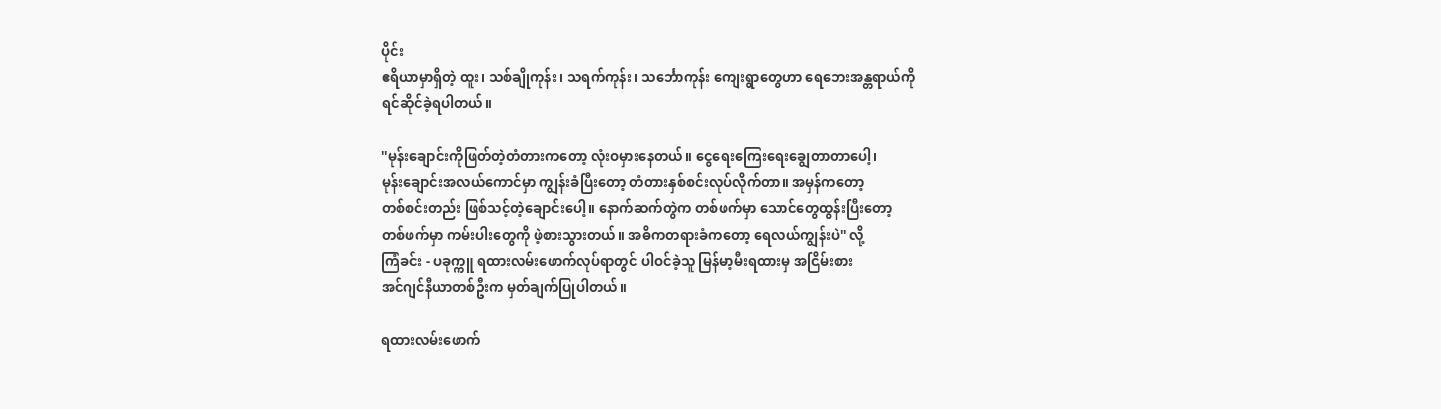ပိုင်း
ဧရိယာမှာရှိတဲ့ ထူး၊ သစ်ချိုကုန်း၊ သရက်ကုန်း၊ သင်္ဘောကုန်း ကျေးရွာတွေဟာ ရေဘေးအန္တရာယ်ကို
ရင်ဆိုင်ခဲ့ရပါတယ်။

''မုန်းချောင်းကိုဖြတ်တဲ့တံတားကတော့ လုံးဝမှားနေတယ်။ ငွေရေးကြေးရေးချွေတာတာပေါ့၊
မုန်းချောင်းအလယ်ကောင်မှာ ကျွန်းခံပြီးတော့ တံတားနှစ်စင်းလုပ်လိုက်တာ။ အမှန်ကတော့
တစ်စင်းတည်း ဖြစ်သင့်တဲ့ချောင်းပေါ့။ နောက်ဆက်တွဲက တစ်ဖက်မှာ သောင်တွေထွန်းပြီးတော့
တစ်ဖက်မှာ ကမ်းပါးတွေကို ဖဲ့စားသွားတယ်။ အဓိကတရားခံကတော့ ရေလယ်ကျွန်းပဲ'' လို့
ကြံခင်း - ပခုက္ကူ ရထားလမ်းဖောက်လုပ်ရာတွင် ပါဝင်ခဲ့သူ မြန်မာ့မီးရထားမှ အငြိမ်းစား
အင်ဂျင်နီယာတစ်ဦးက မှတ်ချက်ပြုပါတယ်။

ရထားလမ်းဖောက်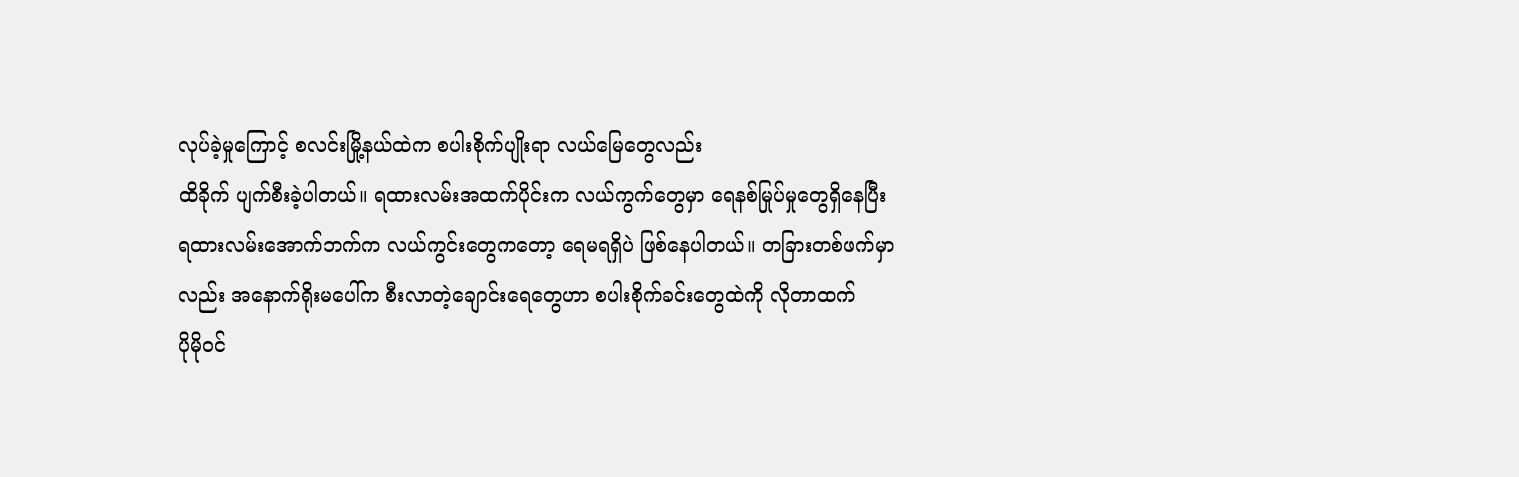လုပ်ခဲ့မှုကြောင့် စလင်းမြို့နယ်ထဲက စပါးစိုက်ပျိုးရာ လယ်မြေတွေလည်း
ထိခိုက် ပျက်စီးခဲ့ပါတယ်။ ရထားလမ်းအထက်ပိုင်းက လယ်ကွက်တွေမှာ ရေနစ်မြုပ်မှုတွေရှိနေပြီး
ရထားလမ်းအောက်ဘက်က လယ်ကွင်းတွေကတော့ ရေမရရှိပဲ ဖြစ်နေပါတယ်။ တခြားတစ်ဖက်မှာ
လည်း အနောက်ရိုးမပေါ်က စီးလာတဲ့ချောင်းရေတွေဟာ စပါးစိုက်ခင်းတွေထဲကို လိုတာထက်
ပိုမိုဝင်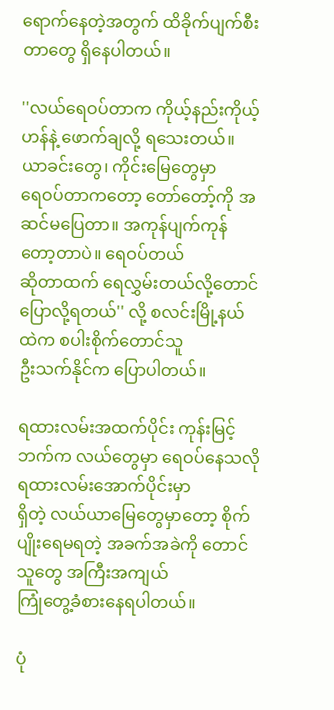ရောက်နေတဲ့အတွက် ထိခိုက်ပျက်စီးတာတွေ ရှိနေပါတယ်။

''လယ်ရေဝပ်တာက ကိုယ့်နည်းကိုယ့်ဟန်နဲ့ ဖောက်ချလို့ ရသေးတယ်။ ယာခင်းတွေ၊ ကိုင်းမြေတွေမှာ
ရေဝပ်တာကတော့ တော်တော့်ကို အဆင်မပြေတာ။ အကုန်ပျက်ကုန်တော့တာပဲ။ ရေဝပ်တယ်
ဆိုတာထက် ရေလွှမ်းတယ်လို့တောင် ပြောလို့ရတယ်'' လို့ စလင်းမြို့နယ်ထဲက စပါးစိုက်တောင်သူ
ဦးသက်နိုင်က ပြောပါတယ်။

ရထားလမ်းအထက်ပိုင်း ကုန်းမြင့်ဘက်က လယ်တွေမှာ ရေဝပ်နေသလို ရထားလမ်းအောက်ပိုင်းမှာ
ရှိတဲ့ လယ်ယာမြေတွေမှာတော့ စိုက်ပျိုးရေမရတဲ့ အခက်အခဲကို တောင်သူတွေ အကြီးအကျယ်
ကြုံတွေ့ခံစားနေရပါတယ်။

ပုံ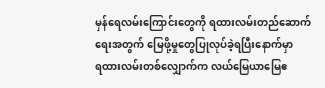မှန်ရေလမ်းကြောင်းတွေကို ရထားလမ်းတည်ဆောက်ရေးအတွက် မြေဖို့မှုတွေပြုလုပ်ခဲ့ရပြီးနောက်မှာ
ရထားလမ်းတစ်လျှောက်က လယ်မြေယာမြေဧ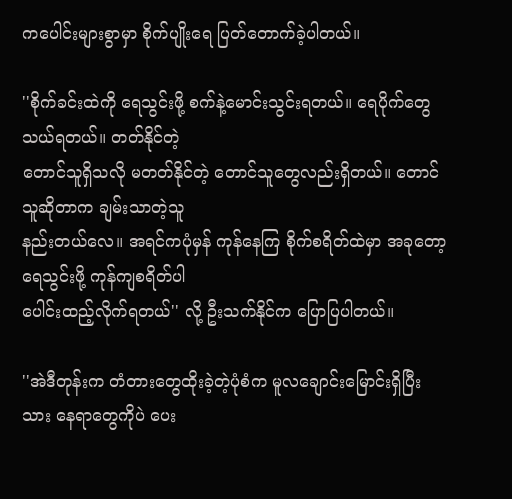ကပေါင်းများစွာမှာ စိုက်ပျိုးရေ ပြတ်တောက်ခဲ့ပါတယ်။

''စိုက်ခင်းထဲကို ရေသွင်းဖို့ စက်နဲ့မောင်းသွင်းရတယ်။ ရေပိုက်တွေသယ်ရတယ်။ တတ်နိုင်တဲ့
တောင်သူရှိသလို မတတ်နိုင်တဲ့ တောင်သူတွေလည်းရှိတယ်။ တောင်သူဆိုတာက ချမ်းသာတဲ့သူ
နည်းတယ်လေ။ အရင်ကပုံမှန် ကုန်နေကြ စိုက်စရိတ်ထဲမှာ အခုတော့ ရေသွင်းဖို့ ကုန်ကျစရိတ်ပါ
ပေါင်းထည့်လိုက်ရတယ်'' လို့ ဦးသက်နိုင်က ပြောပြပါတယ်။

''အဲဒီတုန်းက တံတားတွေထိုးခဲ့တဲ့ပုံစံက မူလချောင်းမြောင်းရှိပြီးသား နေရာတွေကိုပဲ ပေး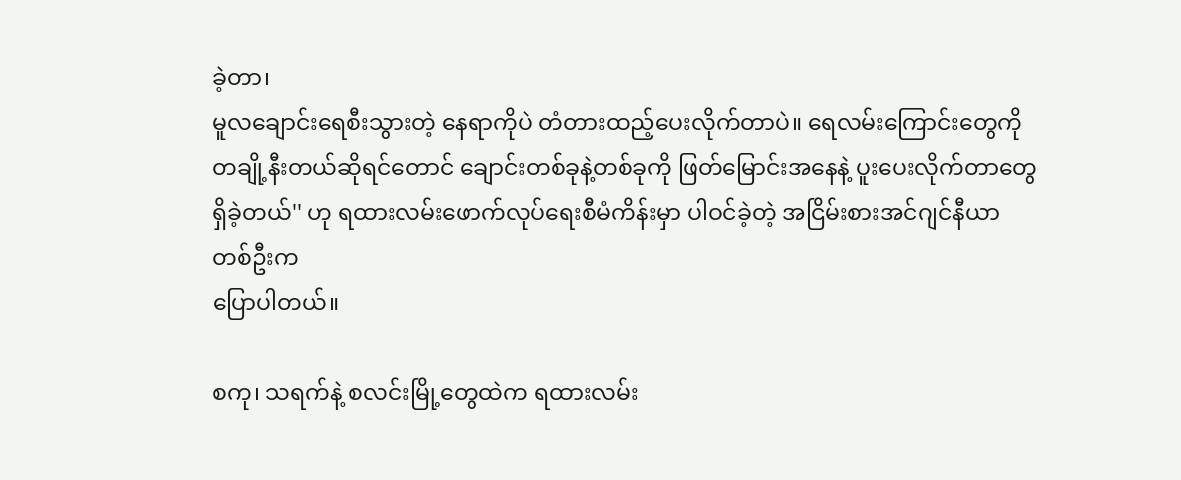ခဲ့တာ၊
မူလချောင်းရေစီးသွားတဲ့ နေရာကိုပဲ တံတားထည့်ပေးလိုက်တာပဲ။ ရေလမ်းကြောင်းတွေကို
တချို့နီးတယ်ဆိုရင်တောင် ချောင်းတစ်ခုနဲ့တစ်ခုကို ဖြတ်မြောင်းအနေနဲ့ ပူးပေးလိုက်တာတွေ
ရှိခဲ့တယ်'' ဟု ရထားလမ်းဖောက်လုပ်ရေးစီမံကိန်းမှာ ပါဝင်ခဲ့တဲ့ အငြိမ်းစားအင်ဂျင်နီယာတစ်ဦးက
ပြောပါတယ်။

စကု၊ သရက်နဲ့ စလင်းမြို့တွေထဲက ရထားလမ်း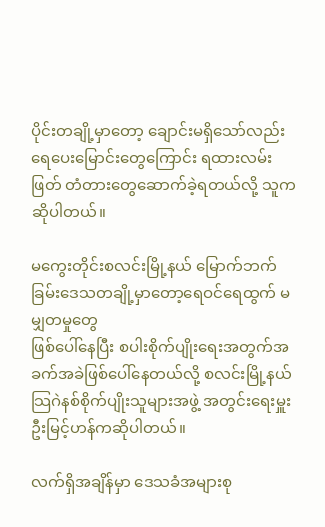ပိုင်းတချို့မှာတော့ ချောင်းမရှိသော်လည်း
ရေပေးမြောင်းတွေကြောင်း ရထားလမ်းဖြတ် တံတားတွေဆောက်ခဲ့ရတယ်လို့ သူက ဆိုပါတယ်။

မကွေးတိုင်းစလင်းမြို့နယ် မြောက်ဘက်ခြမ်းဒေသတချို့မှာတော့ရေဝင်ရေထွက် မမျှတမှုတွေ
ဖြစ်ပေါ်နေပြီး စပါးစိုက်ပျိုးရေးအတွက်အခက်အခဲဖြစ်ပေါ်နေတယ်လို့ စလင်းမြို့နယ်
သြဂဲနစ်စိုက်ပျိုးသူများအဖွဲ့ အတွင်းရေးမှူး ဦးမြင့်ဟန်ကဆိုပါတယ်။

လက်ရှိအချိန်မှာ ဒေသခံအများစု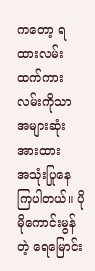ကတော့ ရထားလမ်းထက်ကားလမ်းကိုသာ အများဆုံးအားထား
အသုံးပြုနေကြပါတယ်။ ပိုမိုကောင်းမွန်တဲ့ ရေမြောင်း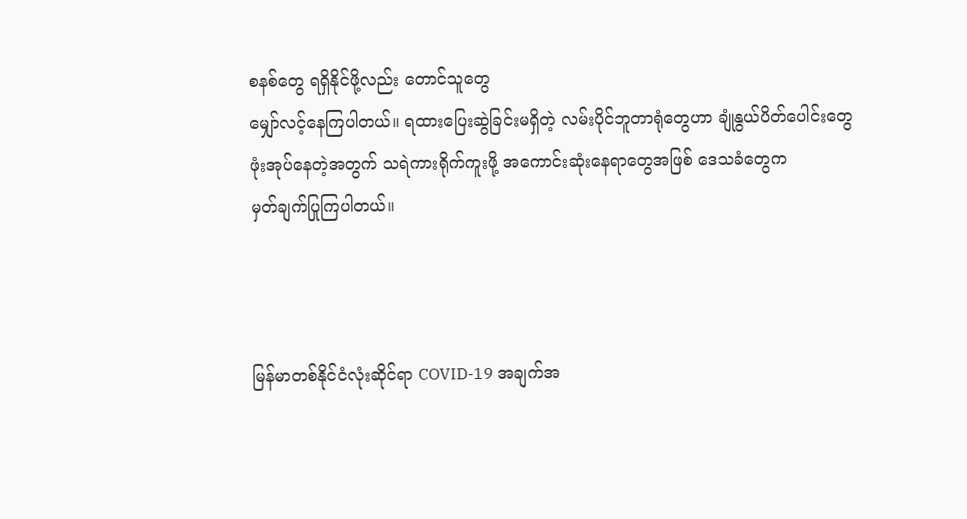စနစ်တွေ ရရှိနိုင်ဖို့လည်း တောင်သူတွေ
မျှော်လင့်နေကြပါတယ်။ ရထားပြေးဆွဲခြင်းမရှိတဲ့ လမ်းပိုင်ဘူတာရုံတွေဟာ ချုံနွယ်ပိတ်ပေါင်းတွေ
ဖုံးအုပ်နေတဲ့အတွက် သရဲကားရိုက်ကူးဖို့ အကောင်းဆုံးနေရာတွေအဖြစ် ဒေသခံတွေက
မှတ်ချက်ပြုကြပါတယ်။



မြန်မာတစ်နိုင်ငံလုံးဆိုင်ရာ COVID-19 အချက်အ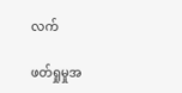လက်

ဖတ်ရှုမှုအ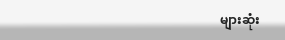များဆုံး